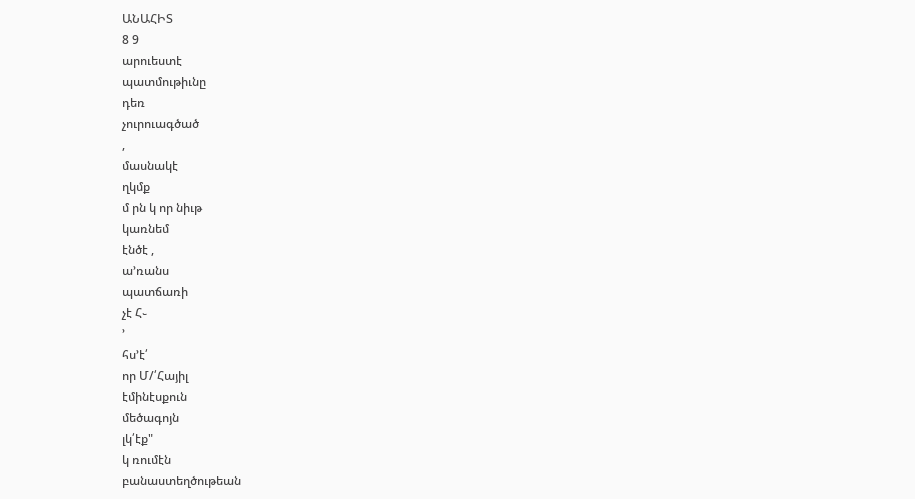ԱՆԱՀԻՏ
8 9
արուեստէ
պատմութիւնը
դեռ
չուրուագծած
,
մասնակէ
ղկմք
մ րն կ որ նիւթ
կառնեմ
էնծէ ,
ա՚ռանս
պատճառի
չէ Հ֊
՚
հս՚է՛
որ Մ/՛Հայիլ
էմինէսքուն
մեծագոյն
լկ՛էք"
կ ռումէն
բանաստեղծութեան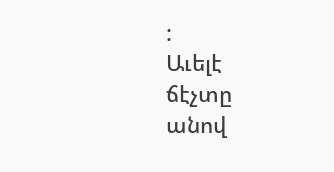:
Աւելէ
ճէչտը
անով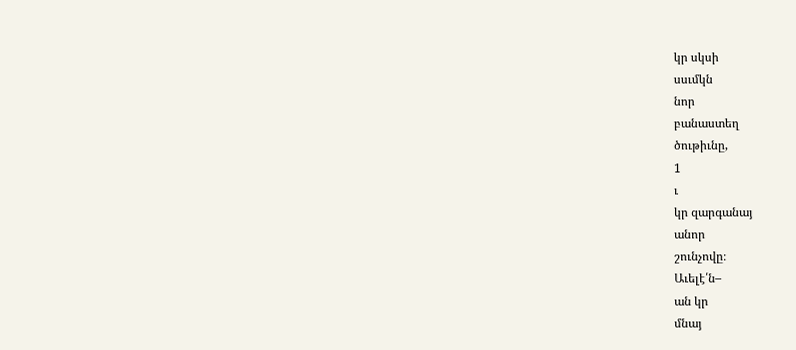կր սկսի
սսւմկն
նոր
բանաստեղ
ծութիւնը,
1
ւ
կր զարգանայ
անոր
շունչովը։
Աւելէ՛ն–
ան կր
մնայ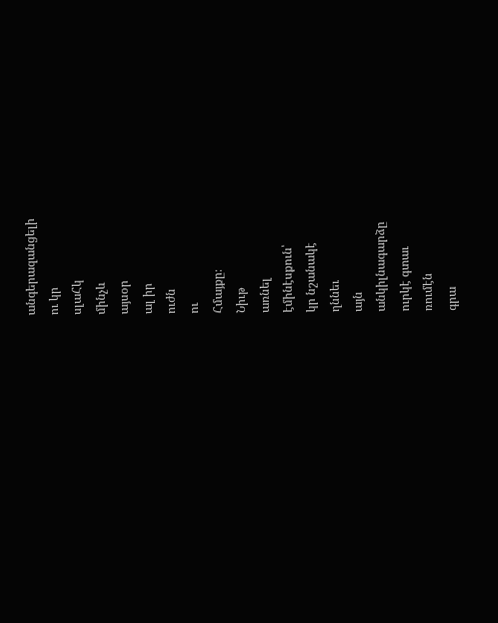անգերազանցելի
ու կր
սլաՀկ
մինչև
այսօր
ալ իր
ուժն
ու
Հմայքը։
Նիւթ
առնել
էմինէսքուն՝
կր նշանակէ
ղննեւ
այն
անկիլնագարձը
ուրկէ գտաւ
ռումէն
գրա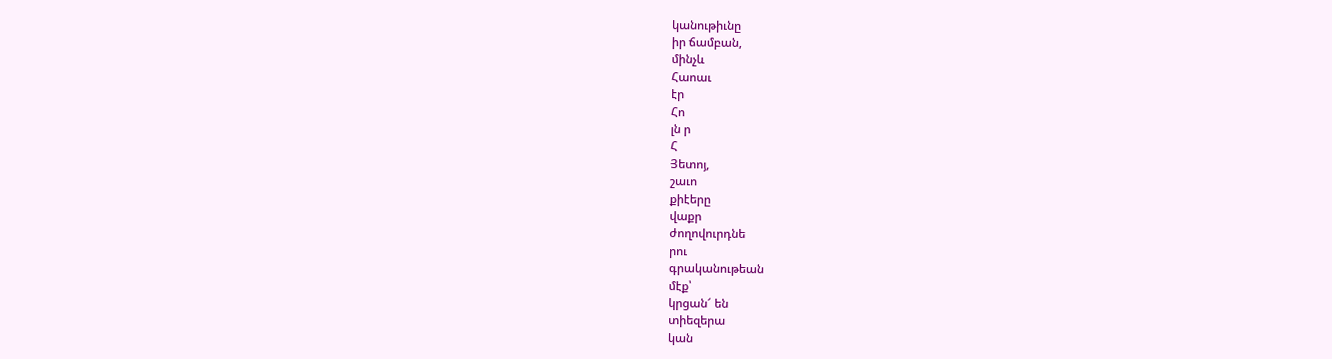կանութիւնը
իր ճամբան,
մինչև
Հաոաւ
էր
Հո
լն ր
Հ
Յետոյ,
շաւո
քիէերը
վաքր
ժողովուրդնե
րու
գրականութեան
մէք՝
կրցան՜ են
տիեզերա
կան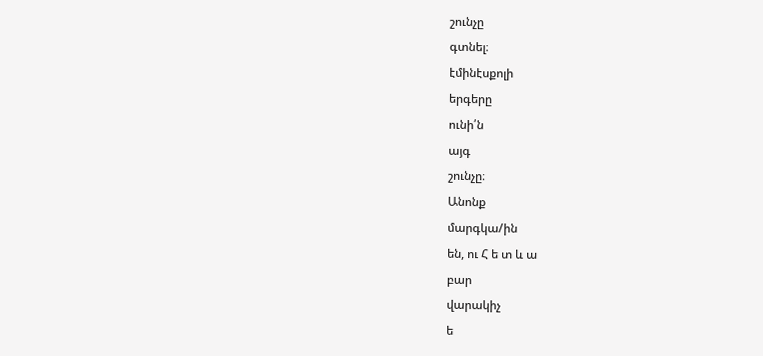շունչը
գտնել։
էմինէսքոլի
երգերը
ունի՛ն
այգ
շունչը։
Անոնք
մարգկա/ին
են, ու Հ ե տ և ա
բար
վարակիչ
ե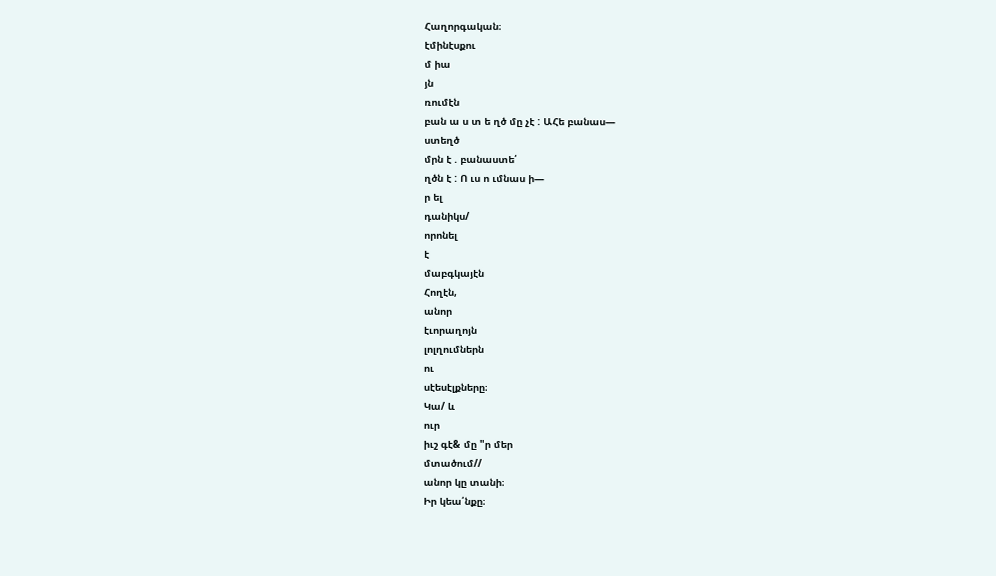Հաղորգական։
էմինէսքու
մ իա
յն
ռումէն
բան ա ս տ ե ղծ մը չէ : ԱՀե բանաս—
ստեղծ
մրն է . բանաստե՛
ղծն է : Ո ւս ո ւմնաս ի—
ր ել
դանիկս/
որոնել
է
մաբգկայէն
Հողէն,
անոր
էւորաղոյն
լոլղումներն
ու
սէեսէլքները։
Կա/ և
ուր
իւշ գէ& մը "ր մեր
մտածում//
անոր կը տանի։
Իր կեա՛նքը։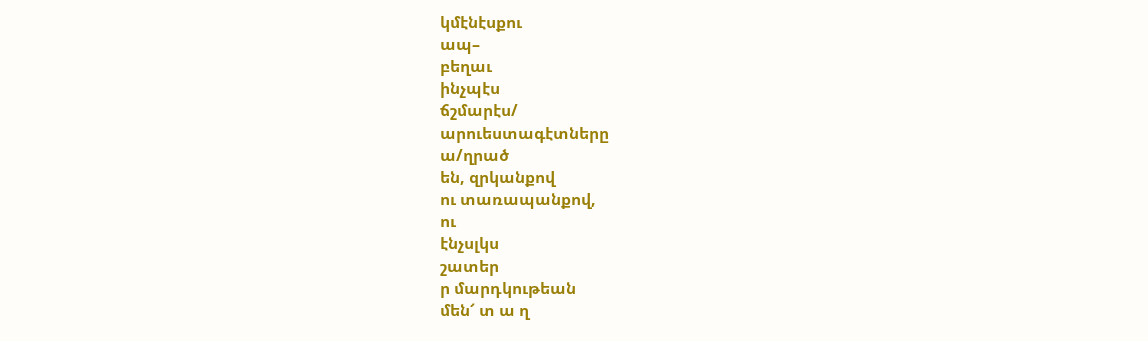կմէնէսքու
ապ–
բեղաւ
ինչպէս
ճշմարէս/
արուեստագէտները
ա/ղրած
են, զրկանքով
ու տառապանքով,
ու
էնչսլկս
շատեր
ր մարդկութեան
մեն՜ տ ա ղ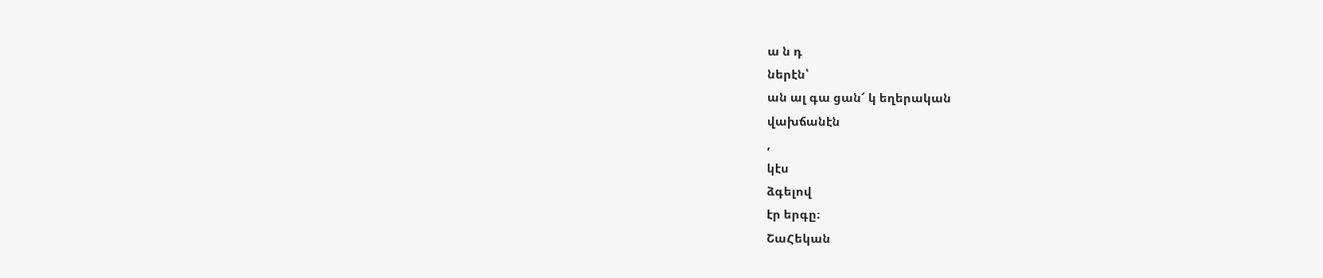ա ն դ
ներէն՝
ան ալ գա ցան՜ կ եղերական
վախճանէն
,
կէս
ձգելով
էր երգը։
ՇաՀեկան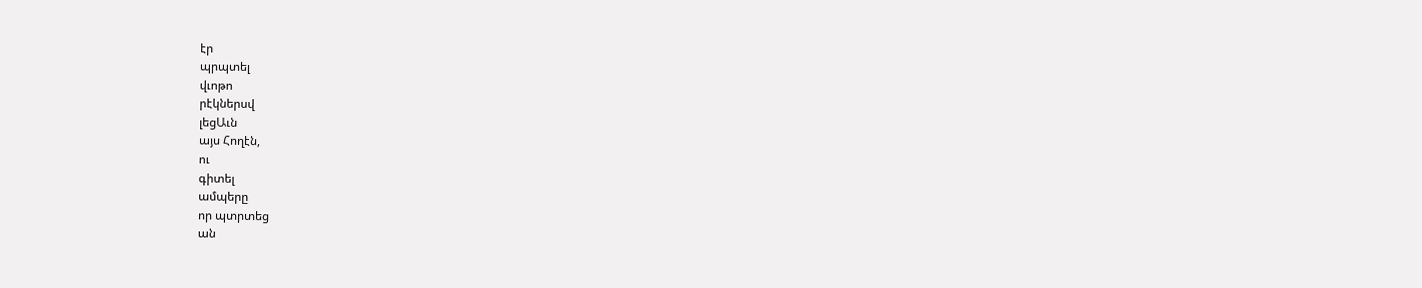էր
պրպտել
վւոթո
րէկներսվ
լեցԱւն
այս Հողէն,
ու
գիտել
ամպերը
որ պտրտեց
ան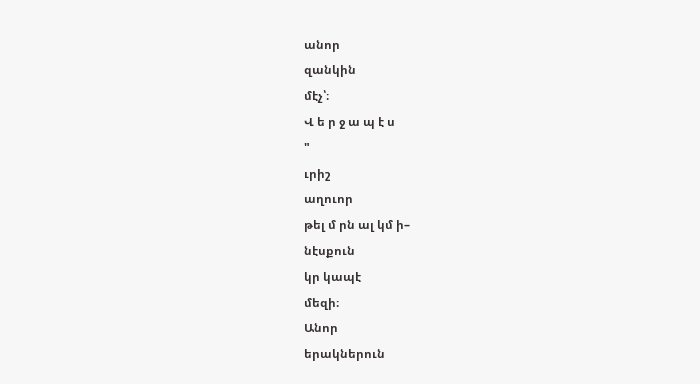անոր
զանկին
մէչ՝։
Վ ե ր ջ ա պ է ս
"
ւրիշ
աղուոր
թել մ րն ալ կմ ի–
նէսքուն
կր կապէ
մեզի։
Անոր
երակներուն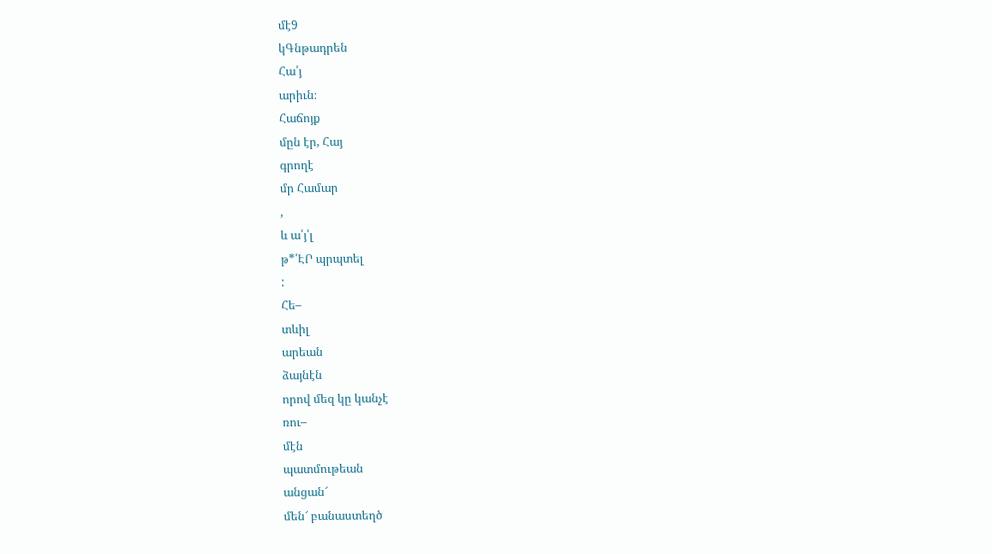մէ9
կԳնթադրեն
Հա՛յ
արիւն։
Հաճոյք
մըն էր, Հայ
գրողէ
մր Համար
,
և ա՛յ՛լ
թ*՛ԷՐ պրպտել
:
Հե–
տևիլ
արեան
ձայնէն
որով մեզ կը կանչէ
ռու–
մէն
պատմութեան
անցան՜
մեն՜ բանաստեղծ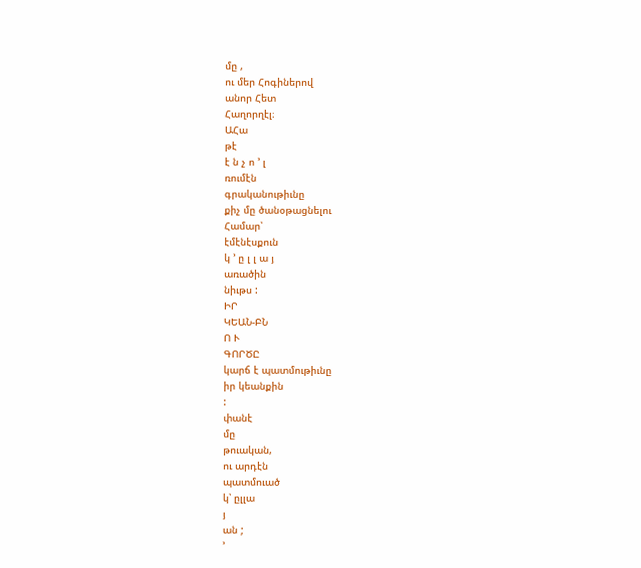մը ,
ու մեր Հոգիներով
անոր Հետ
Հաղորղէլ։
ԱՀա
թէ
է ն չ ո ՚ լ
ռումէն
գրականութիւնը
քիչ մը ծանօթացնելու
Համար՝
էմէնէսքուն
կ ՚ ը լ լ ա յ
առածին
նիւթս :
ԻՐ
ԿԵԱՆ-ԲՆ
Ո Ւ
ԳՈՐԾԸ
կարճ է պատմութիւնը
իր կեանքին
:
փանէ
մը
թուական,
ու արդէն
պատմուած
կ՝ ըլլա
յ
ան ;
՚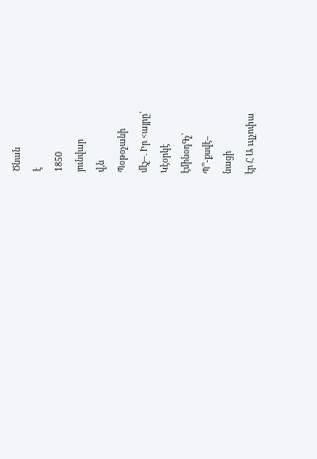Ծնան
է
1850
յունվար
վ,ն
Պօթօչանի
մէչ–. Իր <այրը՝
Կէօրկէ
էմինօդԳչ՝
Պ՚՚-քսվէ–
նացի
էր Հ Ա ււլչոփա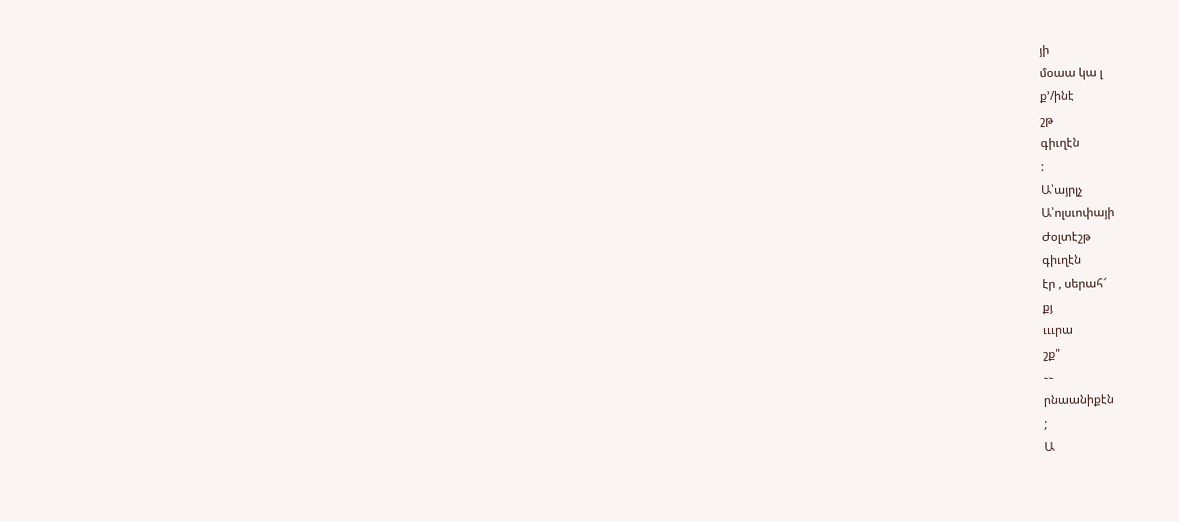յի
մօաա կա լ
ք՚/ինէ
շթ
գիւղէն
:
Ա՝այրլչ
Ա՝ոլսւոփայի
Ժօլտէշթ
գիւղէն
էր , սերահ՜
քյ
ւււրա
շք"
֊֊
րնաանիքէն
;
Ա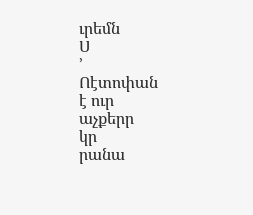ւրեմն
Ս
՚
Ոէտոփան
է ուր
աչքերր
կր
րանա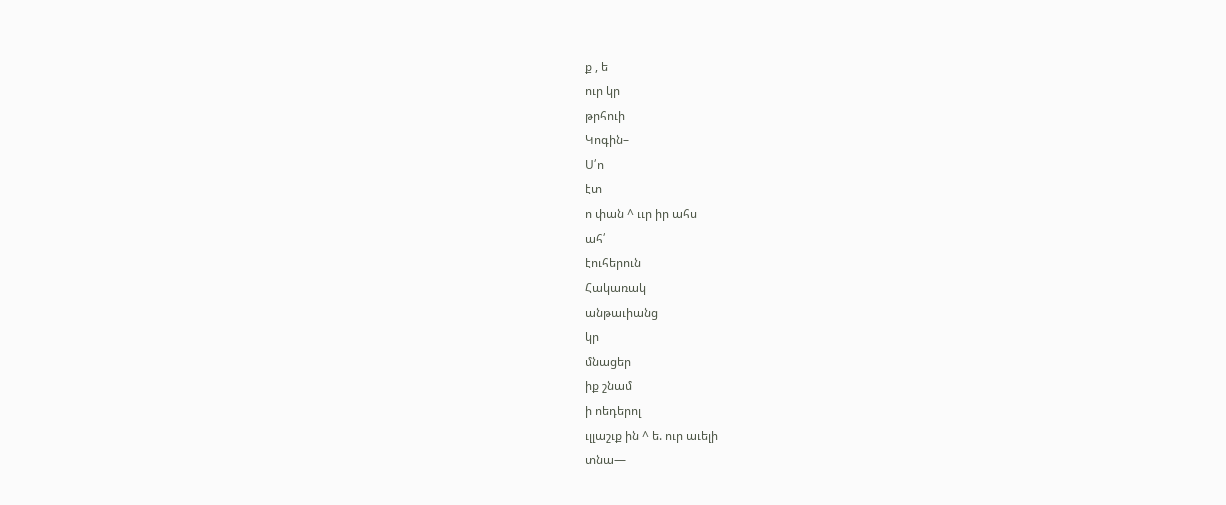ք , ե
ուր կր
թրհուի
Կոգին–
Ս՛ո
էտ
ո փան ^ ււր իր ահս
ահ՛
էուհերուն
Հակառակ
անթաւիանց
կր
մնացեր
իք շնամ
ի ոեդերոլ
ւլլաշւք ին ^ ե. ուր աւելի
տնա—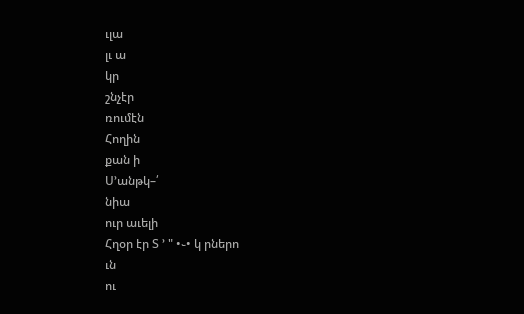ւլա
լւ ա
կր
շնչէր
ռումէն
Հողին
քան ի
Ս՚անթկ–՛
նիա
ուր աւելի
Հղօր էր Տ ՚ " •֊• կ րներո
ւն
ու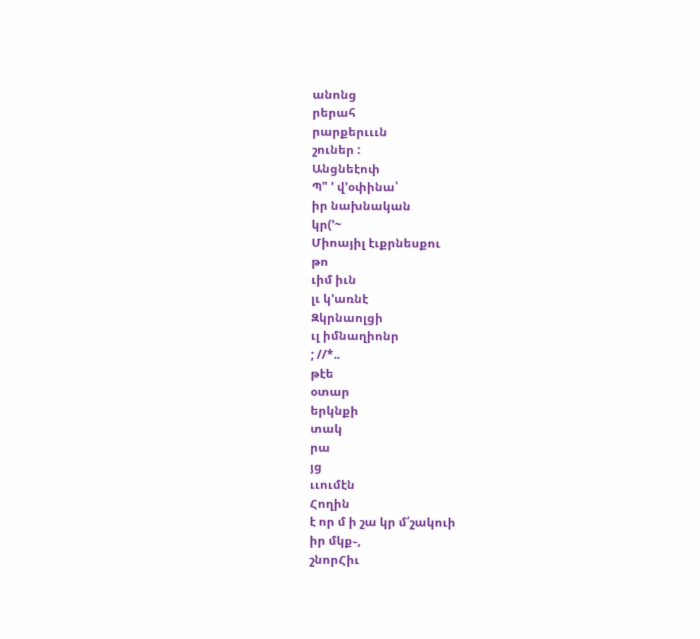անոնց
րերահ
րարքերւււն
շուներ :
Անցնեէոփ
Պ" ՚ վ՚օփինա՝
իր նախնական
կր(՚~
Միոայիլ էւքրնեսքու
թո
ւիմ իւն
լւ կ՚առնէ
Զկրնաոլցի
ւլ իմնաղիոնր
; //*..
թէե
օտար
երկնքի
տակ
րա
յց
ււումէն
Հողին
է որ մ ի շա կր մ՛շակուի
իր մկք֊,
շնորՀիւ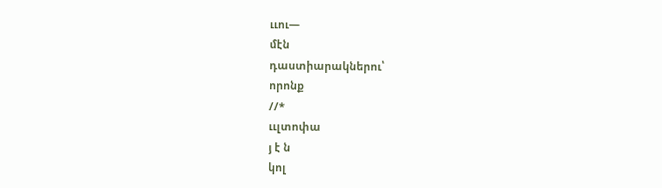ււու—
մէն
դաստիարակներու՝
որոնք
//*
ււլտոփա
յ է ն
կոլ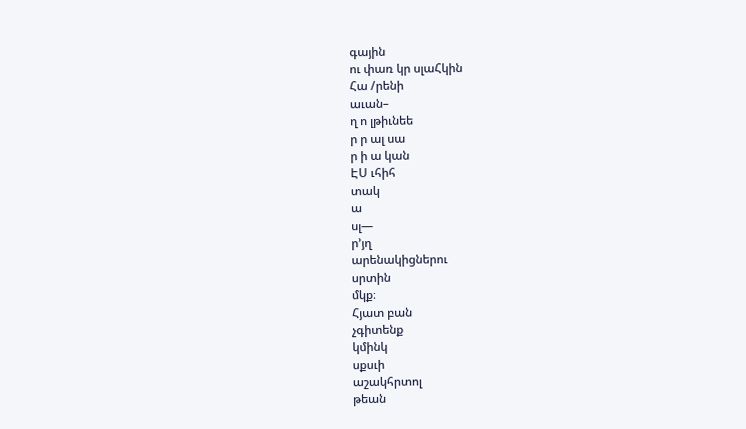գային
ու փառ կր սլաՀկին
Հա /րենի
աւան–
ղ ո լթիւնեե
ր ր ալ սա
ր ի ա կան
ԷՍ ւհիհ
տակ
ա
սլ—
ր՚յղ
արենակիցներու
սրտին
մկք։
Հյատ բան
չգիտենք
կմինկ
սքսւի
աշակհրտոլ
թեան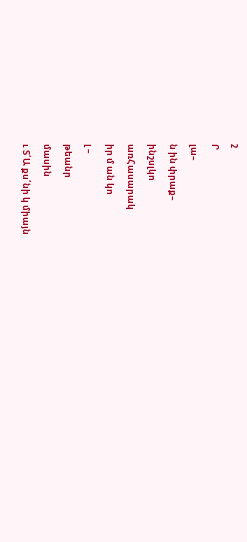շ
Ր
լա–
ն ին փրաք–
ինշսլկո
առՀասարակ
իր մ ան կո
լ –
թեանր
մասին
ւ Տ՛Ա քս՛նի կ միայն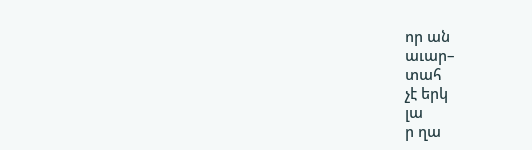որ ան
աւար–
տահ
չէ երկ
լա
ր ղա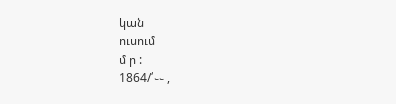կան
ուսում
մ ր :
1864/՛֊֊ ,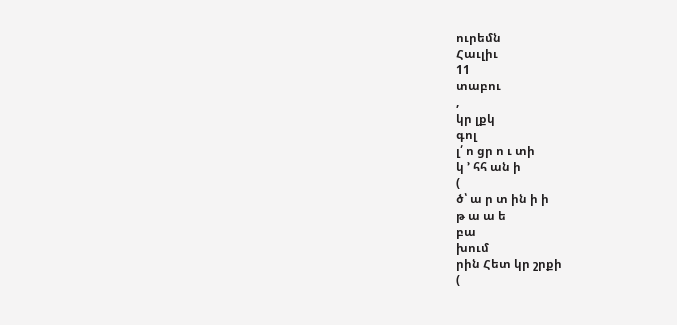ուրեմն
Հաւլիւ
11
տաբու
,
կր լքկ
գոլ
լ՛ ո ցր ո ւ տի
կ ՚ հհ ան ի
(
ծ՝ ա ր տ ին ի ի
թ ա ա ե
բա
խում
րին Հետ կր շրքի
(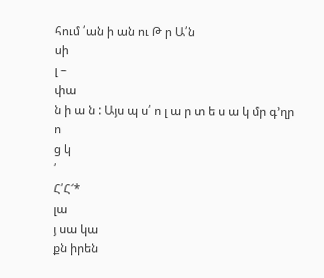հում ՛ան ի ան ու Թ ր Ա՛ն
սի
լ –
փա
ն ի ա ն : Այս պ ս՛ ո լ ա ր տ ե ս ա կ մր գ՚ղր
ո
ց կ
՛
Հ՛Հ՜*
լա
յ սա կա
քն իրեն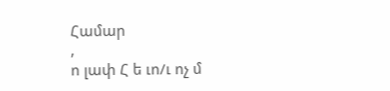Համար
,
ո լափ Հ ե ւո/ւ ոչ մ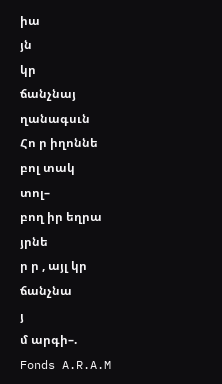իա
յն
կր
ճանչնայ
ղանագսւն
Հո ր իղոննե
բոլ տակ
տոլ–
բող իր եղրա
յրնե
ր ր , այլ կր ճանչնա
յ
մ արգի–.
Fonds A.R.A.M